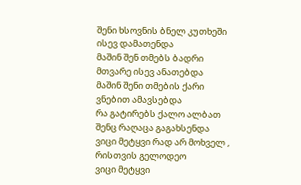შენი ხსოვნის ბნელ კუთხეში ისევ დამათენდა
მაშინ შენ თმებს ბადრი მთვარე ისევ ანათებდა
მაშინ შენი თმების ქარი ვნებით ამავსებდა
რა გატირებს ქალო ალბათ შენც რაღაცა გაგახსენდა
ვიცი მეტყვი რად არ მოხველ , რისთვის გელოდეო
ვიცი მეტყვი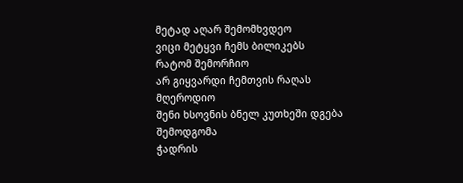მეტად აღარ შემომხვდეო
ვიცი მეტყვი ჩემს ბილიკებს რატომ შემორჩიო
არ გიყვარდი ჩემთვის რაღას მღეროდიო
შენი ხსოვნის ბნელ კუთხეში დგება შემოდგომა
ჭადრის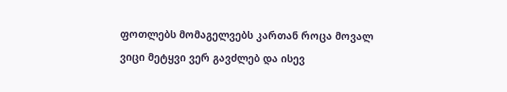ფოთლებს მომაგელვებს კართან როცა მოვალ
ვიცი მეტყვი ვერ გავძლებ და ისევ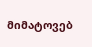მიმატოვებ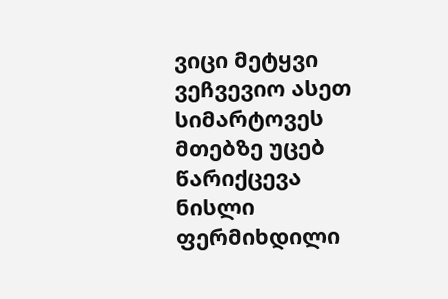ვიცი მეტყვი ვეჩვევიო ასეთ სიმარტოვეს
მთებზე უცებ წარიქცევა ნისლი ფერმიხდილი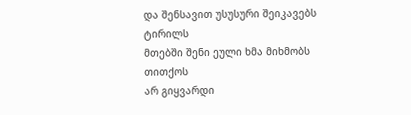და შენსავით უსუსური შეიკავებს ტირილს
მთებში შენი ეული ხმა მიხმობს თითქოს
არ გიყვარდი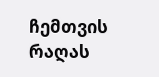ჩემთვის რაღას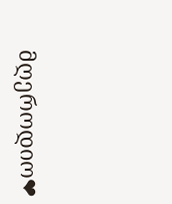მღეროდიო❤